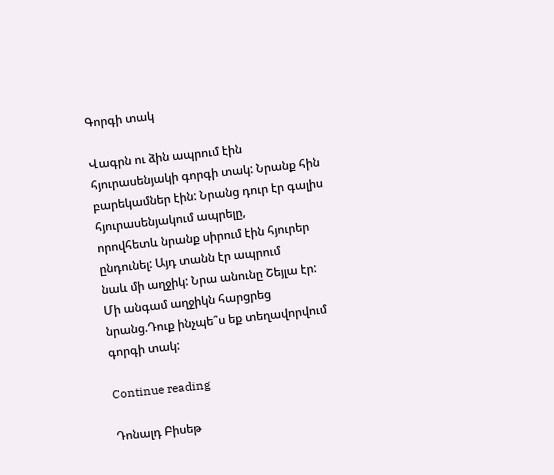Գորգի տակ

Վագրն ու ձին ապրում էին հյուրասենյակի գորգի տակ: Նրանք հին
բարեկամներ էին: Նրանց դուր էր գալիս հյուրասենյակում ապրելը,
որովհետև նրանք սիրում էին հյուրեր ընդունել: Այդ տանն էր ապրում
նաև մի աղջիկ: Նրա անունը Շեյլա էր: Մի անգամ աղջիկն հարցրեց
նրանց.Դուք ինչպե՞ս եք տեղավորվում գորգի տակ:

Continue reading

Դոնալդ Բիսեթ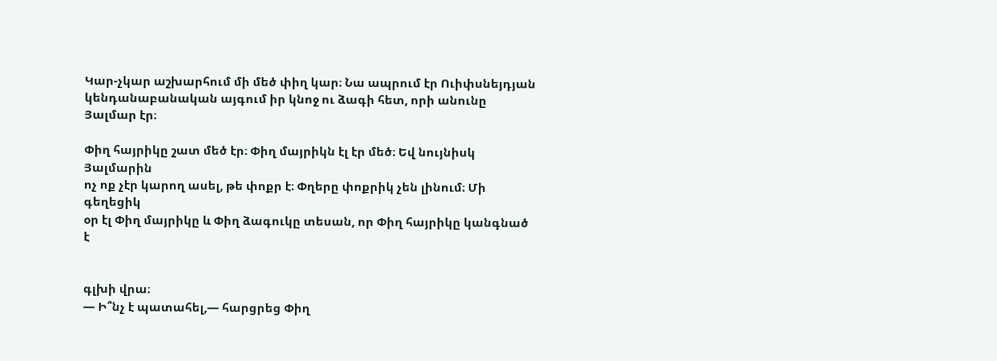Կար-չկար աշխարհում մի մեծ փիղ կար։ Նա ապրում էր Ուիփսնեյդյան
կենդանաբանական այգում իր կնոջ ու ձագի հետ, որի անունը Յալմար էր։

Փիղ հայրիկը շատ մեծ էր։ Փիղ մայրիկն էլ էր մեծ։ Եվ նույնիսկ Յալմարին
ոչ ոք չէր կարող ասել, թե փոքր է։ Փղերը փոքրիկ չեն լինում։ Մի գեղեցիկ
օր էլ Փիղ մայրիկը և Փիղ ձագուկը տեսան, որ Փիղ հայրիկը կանգնած է


գլխի վրա։
— Ի՞նչ է պատահել,— հարցրեց Փիղ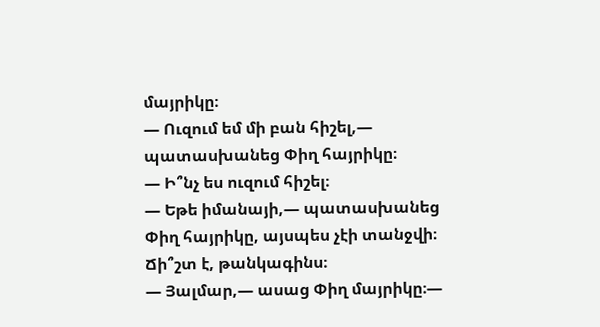մայրիկը։
— Ուզում եմ մի բան հիշել,— պատասխանեց Փիղ հայրիկը։
— Ի՞նչ ես ուզում հիշել։
— Եթե իմանայի,— պատասխանեց Փիղ հայրիկը, այսպես չէի տանջվի։
Ճի՞շտ է, թանկագինս։
— Յալմար,— ասաց Փիղ մայրիկը։—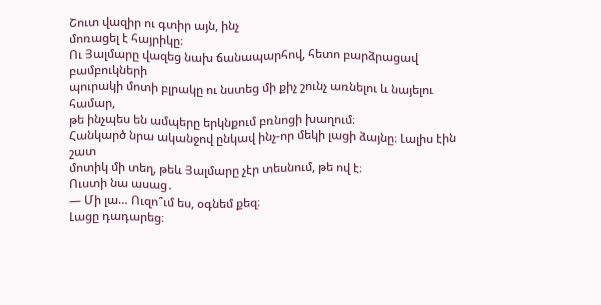Շուտ վազիր ու գտիր այն, ինչ
մոռացել է հայրիկը։
Ու Յալմարը վազեց նախ ճանապարհով, հետո բարձրացավ բամբուկների
պուրակի մոտի բլրակը ու նստեց մի քիչ շունչ առնելու և նայելու համար,
թե ինչպես են ամպերը երկնքում բռնոցի խաղում։
Հանկարծ նրա ականջով ընկավ ինչ-որ մեկի լացի ձայնը։ Լալիս էին շատ
մոտիկ մի տեղ, թեև Յալմարը չէր տեսնում, թե ով է։
Ուստի նա ասաց․
— Մի լա… Ուզո՞ւմ ես, օգնեմ քեզ։
Լացը դադարեց։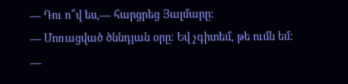— Դու ո՞վ ես,— հարցրեց Յալմարը։
— Մոռացված ծննդյան օրը։ Եվ չգիտեմ, թե ումն եմ։
—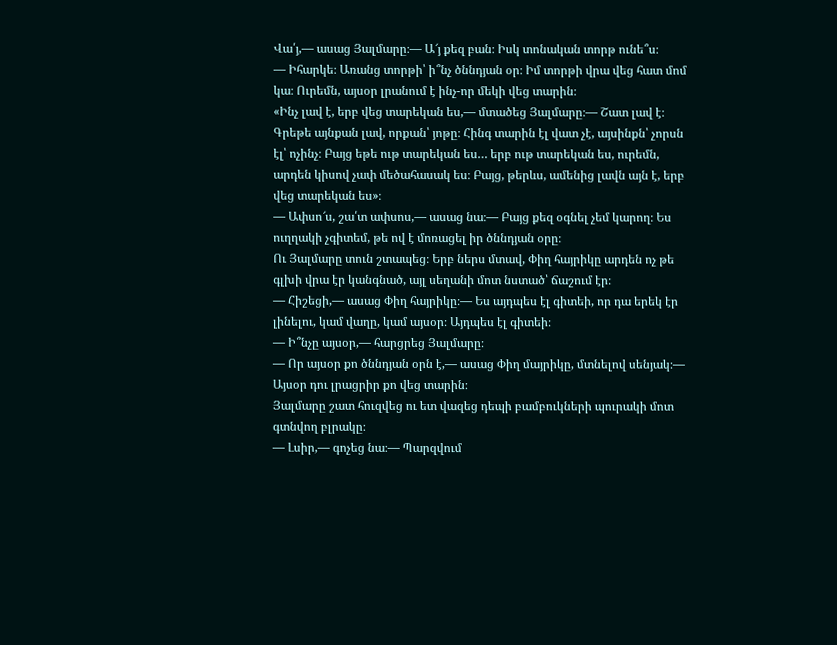Վա՛յ,— ասաց Յալմարը։— Ա՜յ քեզ բան։ Իսկ տոնական տորթ ունե՞ս։
— Իհարկե։ Առանց տորթի՝ ի՞նչ ծննդյան օր։ Իմ տորթի վրա վեց հատ մոմ
կա։ Ուրեմն, այսօր լրանում է ինչ-որ մեկի վեց տարին։
«Ինչ լավ է, երբ վեց տարեկան ես,— մտածեց Յալմարը։— Շատ լավ է։
Գրեթե այնքան լավ, որքան՝ յոթը։ Հինգ տարին էլ վատ չէ, այսինքն՝ չորսն
էլ՝ ոչինչ։ Բայց եթե ութ տարեկան ես… երբ ութ տարեկան ես, ուրեմն,
արդեն կիսով չափ մեծահասակ ես։ Բայց, թերևս, ամենից լավն այն է, երբ
վեց տարեկան ես»։
— Ափսո՜ս, շա՛տ ափսոս,— ասաց նա։— Բայց քեզ օգնել չեմ կարող։ Ես
ուղղակի չգիտեմ, թե ով է մոռացել իր ծննդյան օրը։
Ու Յալմարը տուն շտապեց։ Երբ ներս մտավ, Փիղ հայրիկը արդեն ոչ թե
գլխի վրա էր կանգնած, այլ սեղանի մոտ նստած՝ ճաշում էր։
— Հիշեցի,— ասաց Փիղ հայրիկը։— Ես այդպես էլ գիտեի, որ դա երեկ էր
լինելու, կամ վաղը, կամ այսօր։ Այդպես էլ գիտեի։
— Ի՞նչը այսօր,— հարցրեց Յալմարը։
— Որ այսօր քո ծննդյան օրն է,— ասաց Փիղ մայրիկը, մտնելով սենյակ։—
Այսօր դու լրացրիր քո վեց տարին։
Յալմարը շատ հուզվեց ու ետ վազեց դեպի բամբուկների պուրակի մոտ
գտնվող բլրակը։
— Լսիր,— գոչեց նա։— Պարզվում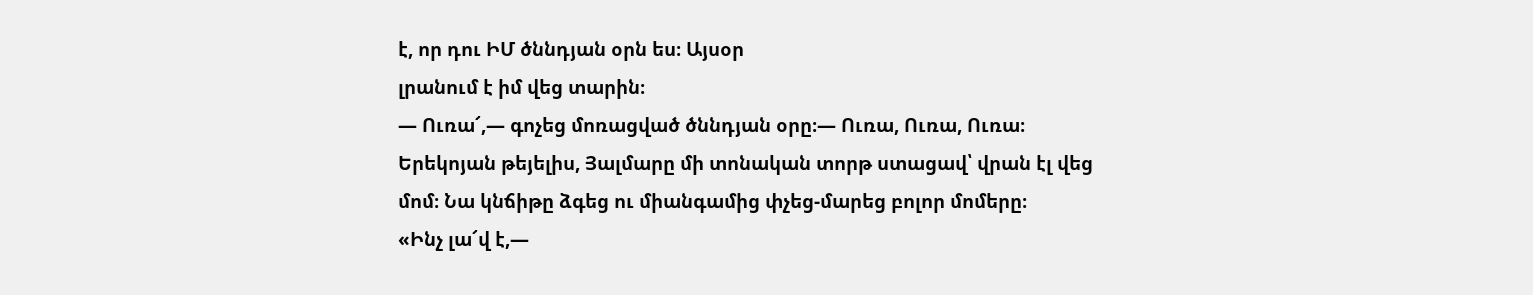է, որ դու ԻՄ ծննդյան օրն ես։ Այսօր
լրանում է իմ վեց տարին։
— Ուռա՜,— գոչեց մոռացված ծննդյան օրը։— Ուռա, Ուռա, Ուռա։
Երեկոյան թեյելիս, Յալմարը մի տոնական տորթ ստացավ՝ վրան էլ վեց
մոմ։ Նա կնճիթը ձգեց ու միանգամից փչեց-մարեց բոլոր մոմերը։
«Ինչ լա՜վ է,—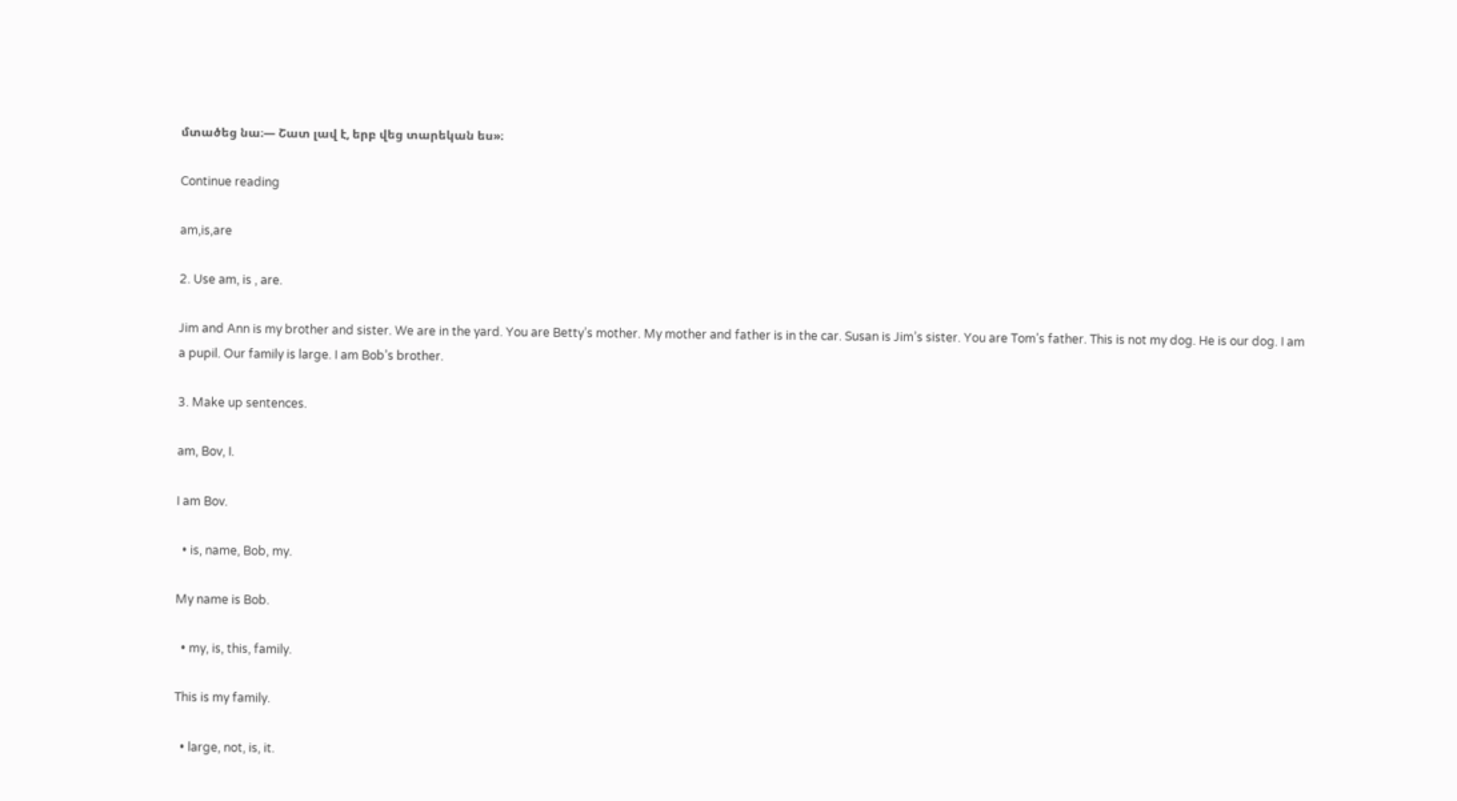մտածեց նա։— Շատ լավ է, երբ վեց տարեկան ես»։

Continue reading

am,is,are

2. Use am, is , are.

Jim and Ann is my brother and sister. We are in the yard. You are Betty’s mother. My mother and father is in the car. Susan is Jim’s sister. You are Tom’s father. This is not my dog. He is our dog. I am a pupil. Our family is large. I am Bob’s brother.

3. Make up sentences.

am, Bov, I.

I am Bov.

  • is, name, Bob, my.

My name is Bob.

  • my, is, this, family.

This is my family.

  • large, not, is, it.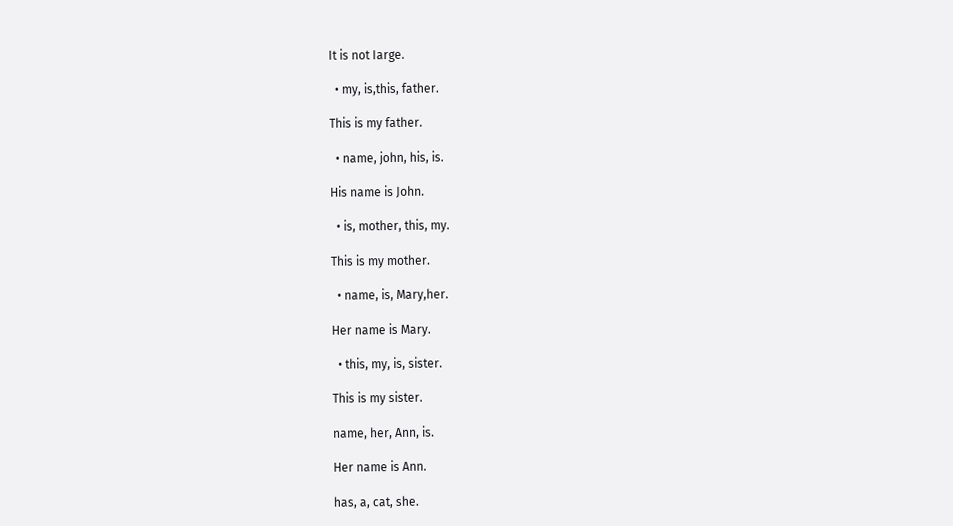It is not Iarge.

  • my, is,this, father.

This is my father.

  • name, john, his, is.

His name is John.

  • is, mother, this, my.

This is my mother.

  • name, is, Mary,her.

Her name is Mary.

  • this, my, is, sister.

This is my sister.

name, her, Ann, is.

Her name is Ann.

has, a, cat, she.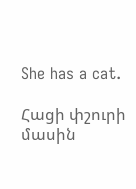She has a cat.

Հացի փշուրի մասին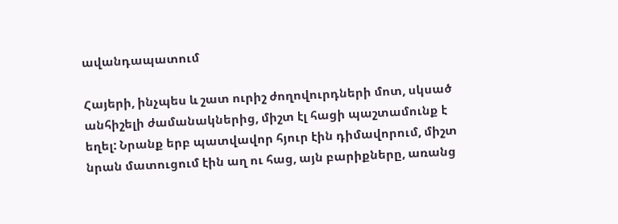ավանդապատում

Հայերի, ինչպես և շատ ուրիշ ժողովուրդների մոտ, սկսած անհիշելի ժամանակներից, միշտ էլ հացի պաշտամունք է եղել: Նրանք երբ պատվավոր հյուր էին դիմավորում, միշտ նրան մատուցում էին աղ ու հաց, այն բարիքները, առանց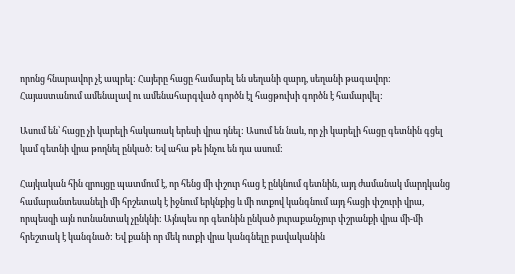որոնց հնարավոր չէ ապրել: Հայերը հացը համարել են սեղանի զարդ, սեղանի թագավոր: Հայաստանում ամենալավ ու ամենահարգված գործն էլ հացթուխի գործն է համարվել:

Ասում են՝ հացը չի կարելի հակառակ երեսի վրա դնել: Ասում են նաև, որ չի կարելի հացը գետնին գցել կամ գետնի վրա թողնել ընկած: Եվ ահա թե ինչու են դա ասում:

Հայկական հին զրույցը պատմում է, որ հենց մի փշուր հաց է ընկնում գետնին, այդ ժամանակ մարդկանց համարանտեսանելի մի հրշետակ է իջնում երկնքից և մի ոտքով կանգնում այդ հացի փշուրի վրա, որպեսզի այն ոտնանտակ չընկնի: Այնպես որ գետնին ընկած յուրաքանչյուր փշրանքի վրա մի-մի հրեշտակ է կանգնած: Եվ քանի որ մեկ ոտքի վրա կանգնելը բավականին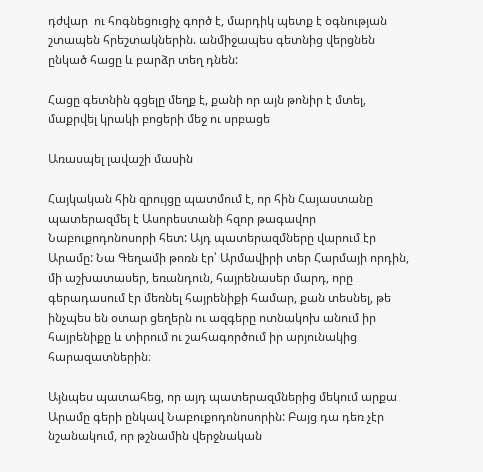դժվար  ու հոգնեցուցիչ գործ է, մարդիկ պետք է օգնության շտապեն հրեշտակներին. անմիջապես գետնից վերցնեն ընկած հացը և բարձր տեղ դնեն:

Հացը գետնին գցելը մեղք է, քանի որ այն թոնիր է մտել, մաքրվել կրակի բոցերի մեջ ու սրբացե

Առասպել լավաշի մասին

Հայկական հին զրույցը պատմում է, որ հին Հայաստանը պատերազմել է Ասորեստանի հզոր թագավոր Նաբուքոդոնոսորի հետ: Այդ պատերազմները վարում էր Արամը: Նա Գեղամի թոռն էր՝ Արմավիրի տեր Հարմայի որդին, մի աշխատասեր, եռանդուն, հայրենասեր մարդ, որը գերադասում էր մեռնել հայրենիքի համար, քան տեսնել, թե ինչպես են օտար ցեղերն ու ազգերը ոտնակոխ անում իր հայրենիքը և տիրում ու շահագործում իր արյունակից հարազատներին։

Այնպես պատահեց, որ այդ պատերազմներից մեկում արքա Արամը գերի ընկավ Նաբուքոդոնոսորին: Բայց դա դեռ չէր նշանակում, որ թշնամին վերջնական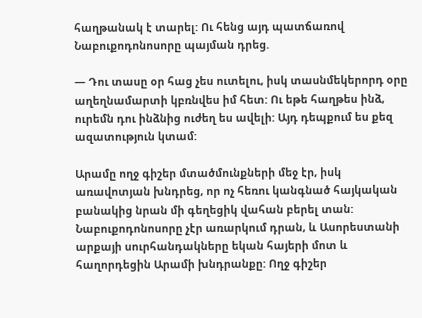հաղթանակ է տարել: Ու հենց այդ պատճառով Նաբուքոդոնոսորը պայման դրեց.

— Դու տասը օր հաց չես ուտելու, իսկ տասնմեկերորդ օրը աղեղնամարտի կբռնվես իմ հետ: Ու եթե հաղթես ինձ, ուրեմն դու ինձնից ուժեղ ես ավելի: Այդ դեպքում ես քեզ ազատություն կտամ:

Արամը ողջ գիշեր մտածմունքների մեջ էր, իսկ առավոտյան խնդրեց, որ ոչ հեռու կանգնած հայկական բանակից նրան մի գեղեցիկ վահան բերել տան: Նաբուքոդոնոսորը չէր առարկում դրան, և Ասորեստանի արքայի սուրհանդակները եկան հայերի մոտ և հաղորդեցին Արամի խնդրանքը: Ողջ գիշեր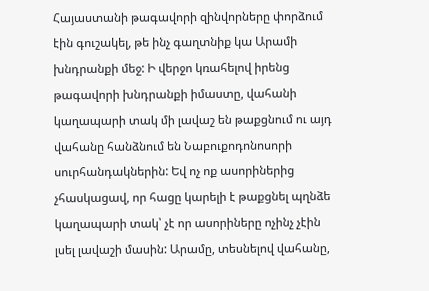Հայաստանի թագավորի զինվորները փորձում էին գուշակել, թե ինչ գաղտնիք կա Արամի խնդրանքի մեջ: Ի վերջո կռահելով իրենց թագավորի խնդրանքի իմաստը, վահանի կաղապարի տակ մի լավաշ են թաքցնում ու այդ վահանը հանձնում են Նաբուքոդոնոսորի սուրհանդակներին: Եվ ոչ ոք ասորիներից չհասկացավ, որ հացը կարելի է թաքցնել պղնձե կաղապարի տակ՝ չէ որ ասորիները ոչինչ չէին լսել լավաշի մասին: Արամը, տեսնելով վահանը,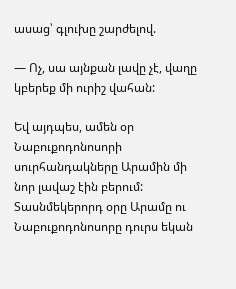ասաց՝ գլուխը շարժելով.

— Ոչ, սա այնքան լավը չէ, վաղը կբերեք մի ուրիշ վահան:

Եվ այդպես, ամեն օր Նաբուքոդոնոսորի սուրհանդակները Արամին մի նոր լավաշ էին բերում: Տասնմեկերորդ օրը Արամը ու Նաբուքոդոնոսորը դուրս եկան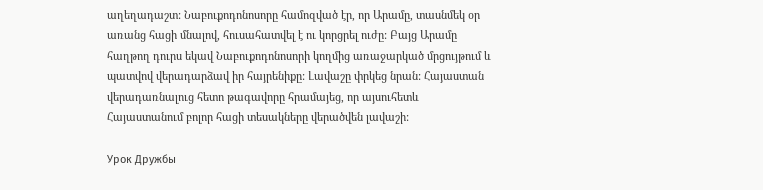աղեղադաշտ: Նաբուքոդոնոսորը համոզված էր, որ Արամը, տասնմեկ օր առանց հացի մնալով, հուսահատվել է ու կորցրել ուժը: Բայց Արամը հաղթող դուրս եկավ Նաբուքոդոնոսորի կողմից առաջարկած մրցույթում և պատվով վերադարձավ իր հայրենիքը: Լավաշը փրկեց նրան: Հայաստան վերադառնալուց հետո թագավորը հրամայեց, որ այսուհետև Հայաստանում բոլոր հացի տեսակները վերածվեն լավաշի:

Урок Дружбы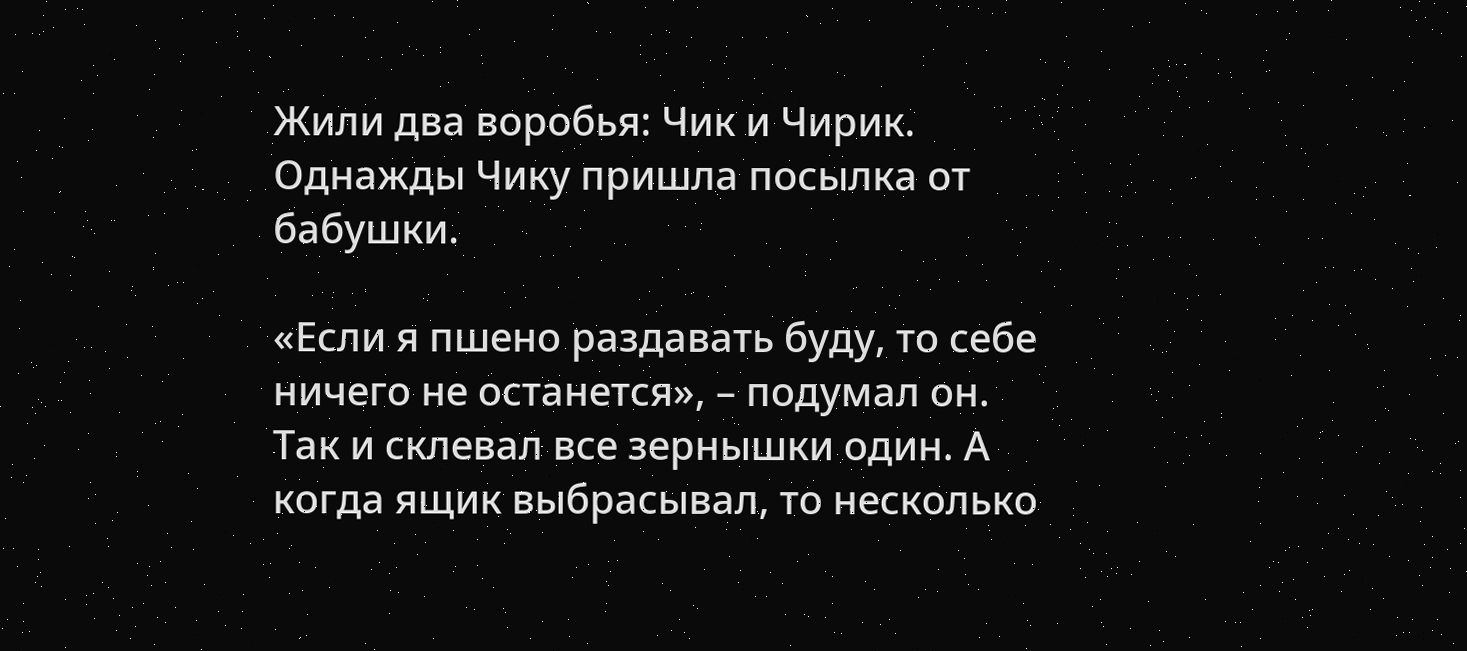Жили два воробья: Чик и Чирик. Однажды Чику пришла посылка от бабушки.

«Если я пшено раздавать буду, то себе ничего не останется», – подумал он. Так и склевал все зернышки один. А когда ящик выбрасывал, то несколько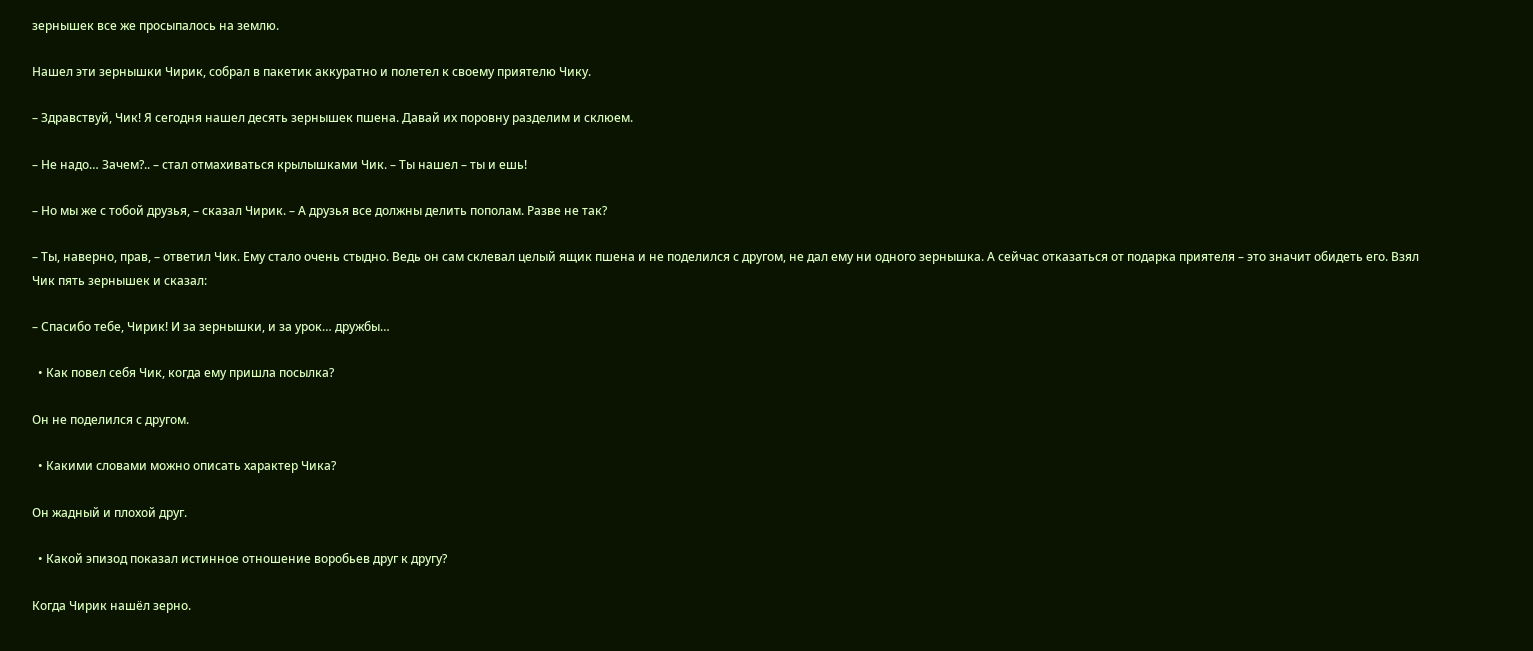зернышек все же просыпалось на землю.

Нашел эти зернышки Чирик, собрал в пакетик аккуратно и полетел к своему приятелю Чику.

– Здравствуй, Чик! Я сегодня нашел десять зернышек пшена. Давай их поровну разделим и склюем.

– Не надо… Зачем?.. – стал отмахиваться крылышками Чик. – Ты нашел – ты и ешь!

– Но мы же с тобой друзья, – сказал Чирик. – А друзья все должны делить пополам. Разве не так?

– Ты, наверно, прав, – ответил Чик. Ему стало очень стыдно. Ведь он сам склевал целый ящик пшена и не поделился с другом, не дал ему ни одного зернышка. А сейчас отказаться от подарка приятеля – это значит обидеть его. Взял Чик пять зернышек и сказал:

– Спасибо тебе, Чирик! И за зернышки, и за урок… дружбы…

  • Как повел себя Чик, когда ему пришла посылка?

Он не поделился с другом.

  • Какими словами можно описать характер Чика?

Он жадный и плохой друг.

  • Какой эпизод показал истинное отношение воробьев друг к другу?

Когда Чирик нашёл зерно.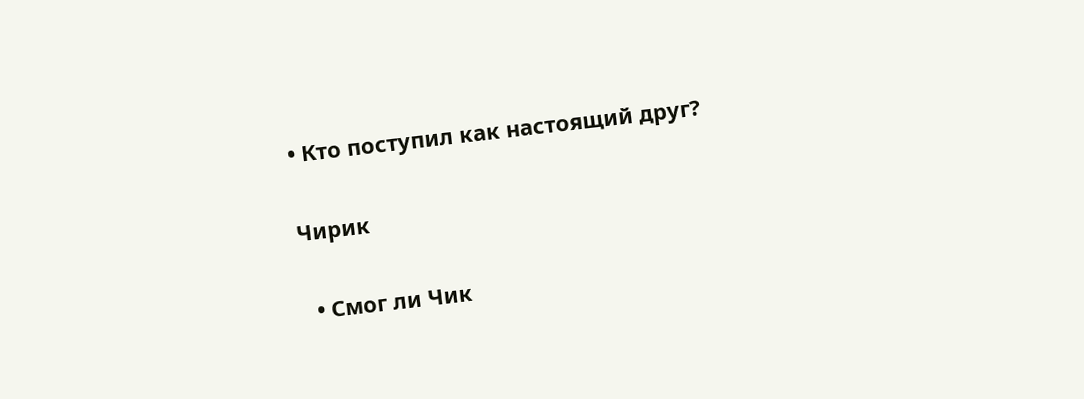• Кто поступил как настоящий друг?

Чирик

  • Смог ли Чик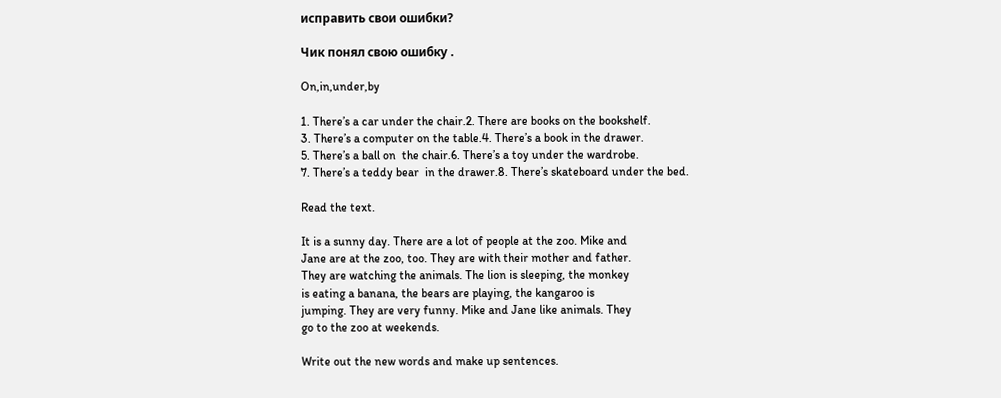исправить свои ошибки?

Чик понял свою ошибку .

On,in,under,by

1. There’s a car under the chair.2. There are books on the bookshelf.
3. There’s a computer on the table.4. There’s a book in the drawer.
5. There’s a ball on  the chair.6. There’s a toy under the wardrobe.
7. There’s a teddy bear  in the drawer.8. There’s skateboard under the bed.

Read the text.

It is a sunny day. There are a lot of people at the zoo. Mike and
Jane are at the zoo, too. They are with their mother and father.
They are watching the animals. The lion is sleeping, the monkey
is eating a banana, the bears are playing, the kangaroo is
jumping. They are very funny. Mike and Jane like animals. They
go to the zoo at weekends.

Write out the new words and make up sentences.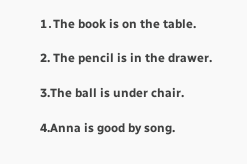1․The book is on the table.

2. The pencil is in the drawer.

3.The ball is under chair.

4.Anna is good by song.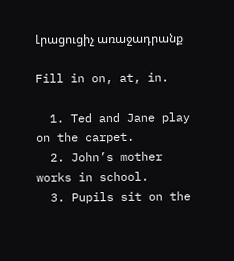Լրացուցիչ առաջադրանք

Fill in on, at, in.

  1. Ted and Jane play on the carpet.
  2. John’s mother works in school.
  3. Pupils sit on the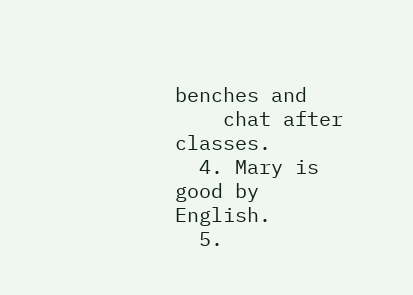benches and
    chat after classes.
  4. Mary is good by English.
  5.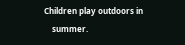Children play outdoors in
    summer.